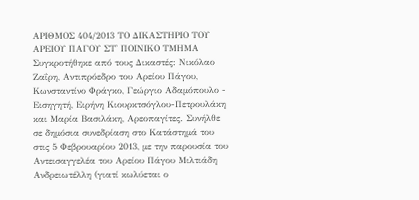ΑΡΙΘΜΟΣ 404/2013 ΤΟ ΔΙΚΑΣΤΗΡΙΟ ΤΟΥ ΑΡΕΙΟΥ ΠΑΓΟΥ ΣΤ' ΠΟΙΝΙΚΟ ΤΜΗΜΑ Συγκροτήθηκε από τους Δικαστές: Νικόλαο Ζαΐρη, Αντιπρόεδρο του Αρείου Πάγου, Κωνσταντίνο Φράγκο, Γεώργιο Αδαμόπουλο - Εισηγητή, Ειρήνη Κιουρκτσόγλου-Πετρουλάκη και Μαρία Βασιλάκη, Αρεοπαγίτες. Συνήλθε σε δημόσια συνεδρίαση στο Κατάστημά του στις 5 Φεβρουαρίου 2013, με την παρουσία του Αντεισαγγελέα του Αρείου Πάγου Μιλτιάδη Ανδρειωτέλλη (γιατί κωλύεται ο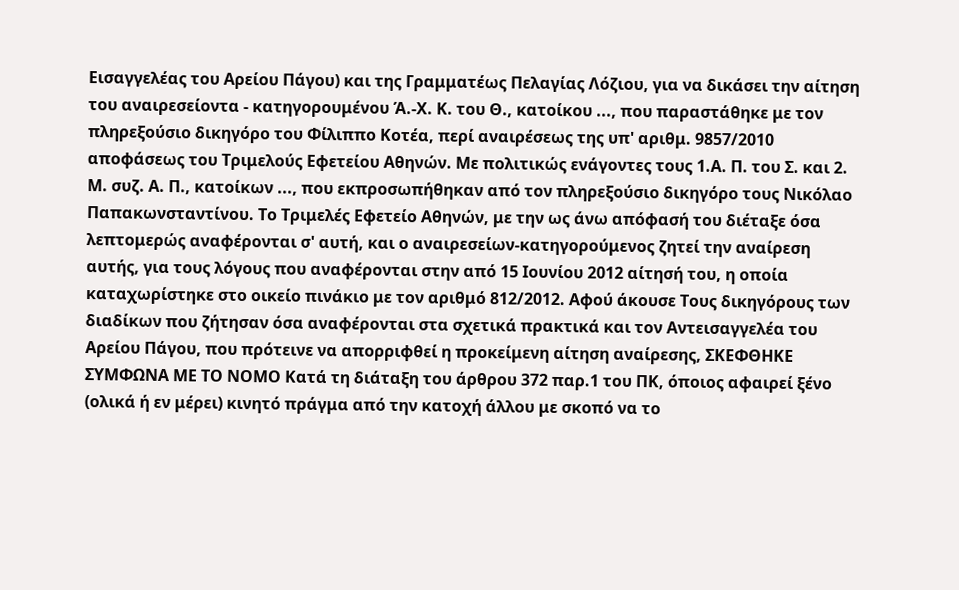Εισαγγελέας του Αρείου Πάγου) και της Γραμματέως Πελαγίας Λόζιου, για να δικάσει την αίτηση του αναιρεσείοντα - κατηγορουμένου Ά.-Χ. Κ. του Θ., κατοίκου ..., που παραστάθηκε με τον πληρεξούσιο δικηγόρο του Φίλιππο Κοτέα, περί αναιρέσεως της υπ' αριθμ. 9857/2010 αποφάσεως του Τριμελούς Εφετείου Αθηνών. Με πολιτικώς ενάγοντες τους 1.Α. Π. του Σ. και 2. Μ. συζ. Α. Π., κατοίκων ..., που εκπροσωπήθηκαν από τον πληρεξούσιο δικηγόρο τους Νικόλαο Παπακωνσταντίνου. Το Τριμελές Εφετείο Αθηνών, με την ως άνω απόφασή του διέταξε όσα λεπτομερώς αναφέρονται σ' αυτή, και ο αναιρεσείων-κατηγορούμενος ζητεί την αναίρεση αυτής, για τους λόγους που αναφέρονται στην από 15 Ιουνίου 2012 αίτησή του, η οποία καταχωρίστηκε στο οικείο πινάκιο με τον αριθμό 812/2012. Αφού άκουσε Τους δικηγόρους των διαδίκων που ζήτησαν όσα αναφέρονται στα σχετικά πρακτικά και τον Αντεισαγγελέα του Αρείου Πάγου, που πρότεινε να απορριφθεί η προκείμενη αίτηση αναίρεσης, ΣΚΕΦΘΗΚΕ ΣΥΜΦΩΝΑ ΜΕ ΤΟ ΝΟΜΟ Κατά τη διάταξη του άρθρου 372 παρ.1 του ΠΚ, όποιος αφαιρεί ξένο (ολικά ή εν μέρει) κινητό πράγμα από την κατοχή άλλου με σκοπό να το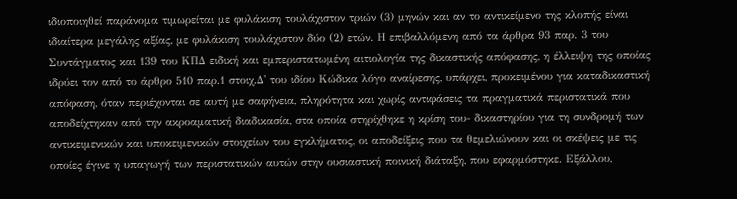ιδιοποιηθεί παράνομα τιμωρείται με φυλάκιση τουλάχιστον τριών (3) μηνών και αν το αντικείμενο της κλοπής είναι ιδιαίτερα μεγάλης αξίας, με φυλάκιση τουλάχιστον δύο (2) ετών. Η επιβαλλόμενη από τα άρθρα 93 παρ. 3 του Συντάγματος και 139 του ΚΠΔ ειδική και εμπεριστατωμένη αιτιολογία της δικαστικής απόφασης, η έλλειψη της οποίας ιδρύει τον από το άρθρο 510 παρ.1 στοιχ.Δ' του ιδίου Κώδικα λόγο αναίρεσης, υπάρχει, προκειμένου για καταδικαστική απόφαση, όταν περιέχονται σε αυτή με σαφήνεια, πληρότητα και χωρίς αντιφάσεις τα πραγματικά περιστατικά που αποδείχτηκαν από την ακροαματική διαδικασία, στα οποία στηρίχθηκε η κρίση του- δικαστηρίου για τη συνδρομή των αντικειμενικών και υποκειμενικών στοιχείων του εγκλήματος, οι αποδείξεις που τα θεμελιώνουν και οι σκέψεις με τις οποίες έγινε η υπαγωγή των περιστατικών αυτών στην ουσιαστική ποινική διάταξη, που εφαρμόστηκε. Εξάλλου,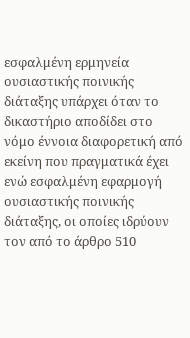εσφαλμένη ερμηνεία ουσιαστικής ποινικής διάταξης υπάρχει όταν το δικαστήριο αποδίδει στο νόμο έννοια διαφορετική από εκείνη που πραγματικά έχει ενώ εσφαλμένη εφαρμογή ουσιαστικής ποινικής διάταξης, οι οποίες ιδρύουν τον από το άρθρο 510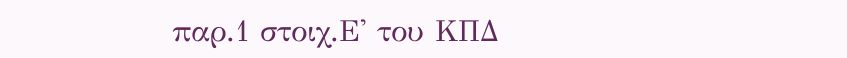παρ.1 στοιχ.Ε' του ΚΠΔ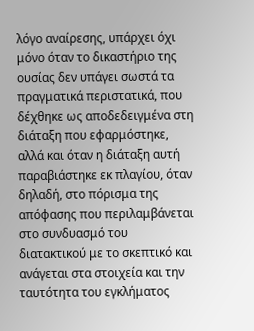λόγο αναίρεσης, υπάρχει όχι μόνο όταν το δικαστήριο της ουσίας δεν υπάγει σωστά τα πραγματικά περιστατικά, που δέχθηκε ως αποδεδειγμένα στη διάταξη που εφαρμόστηκε, αλλά και όταν η διάταξη αυτή παραβιάστηκε εκ πλαγίου, όταν δηλαδή, στο πόρισμα της απόφασης που περιλαμβάνεται στο συνδυασμό του διατακτικού με το σκεπτικό και ανάγεται στα στοιχεία και την ταυτότητα του εγκλήματος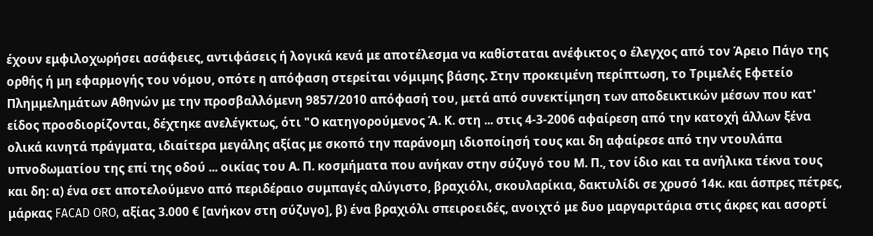έχουν εμφιλοχωρήσει ασάφειες, αντιφάσεις ή λογικά κενά με αποτέλεσμα να καθίσταται ανέφικτος ο έλεγχος από τον Άρειο Πάγο της ορθής ή μη εφαρμογής του νόμου, οπότε η απόφαση στερείται νόμιμης βάσης. Στην προκειμένη περίπτωση, το Τριμελές Εφετείο Πλημμελημάτων Αθηνών με την προσβαλλόμενη 9857/2010 απόφασή του, μετά από συνεκτίμηση των αποδεικτικών μέσων που κατ' είδος προσδιορίζονται, δέχτηκε ανελέγκτως, ότι "Ο κατηγορούμενος Ά. Κ. στη ... στις 4-3-2006 αφαίρεση από την κατοχή άλλων ξένα ολικά κινητά πράγματα, ιδιαίτερα μεγάλης αξίας με σκοπό την παράνομη ιδιοποίησή τους και δη αφαίρεσε από την ντουλάπα υπνοδωματίου της επί της οδού ... οικίας του Α. Π. κοσμήματα που ανήκαν στην σύζυγό του Μ. Π., τον ίδιο και τα ανήλικα τέκνα τους και δη: α) ένα σετ αποτελούμενο από περιδέραιο συμπαγές αλύγιστο, βραχιόλι, σκουλαρίκια, δακτυλίδι σε χρυσό 14κ. και άσπρες πέτρες, μάρκας FACAD ORO, αξίας 3.000 € [ανήκον στη σύζυγο], β) ένα βραχιόλι σπειροειδές, ανοιχτό με δυο μαργαριτάρια στις άκρες και ασορτί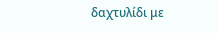δαχτυλίδι με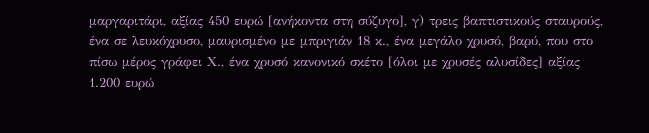μαργαριτάρι, αξίας 450 ευρώ [ανήκοντα στη σύζυγο], γ) τρεις βαπτιστικούς σταυρούς, ένα σε λευκόχρυσο, μαυρισμένο με μπριγιάν 18 κ., ένα μεγάλο χρυσό, βαρύ, που στο πίσω μέρος γράφει Χ., ένα χρυσό κανονικό σκέτο [όλοι με χρυσές αλυσίδες] αξίας 1.200 ευρώ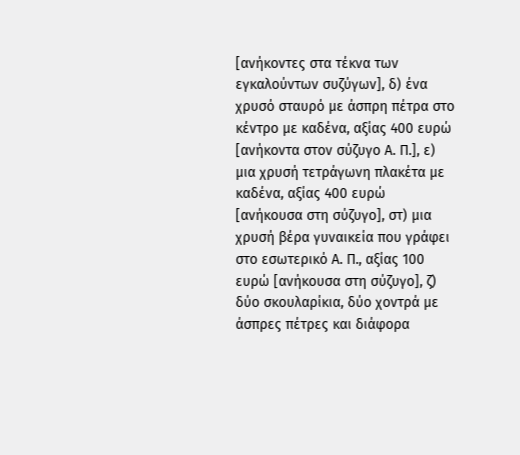[ανήκοντες στα τέκνα των εγκαλούντων συζύγων], δ) ένα χρυσό σταυρό με άσπρη πέτρα στο κέντρο με καδένα, αξίας 400 ευρώ [ανήκοντα στον σύζυγο Α. Π.], ε) μια χρυσή τετράγωνη πλακέτα με καδένα, αξίας 400 ευρώ [ανήκουσα στη σύζυγο], στ) μια χρυσή βέρα γυναικεία που γράφει στο εσωτερικό Α. Π., αξίας 100 ευρώ [ανήκουσα στη σύζυγο], ζ) δύο σκουλαρίκια, δύο χοντρά με άσπρες πέτρες και διάφορα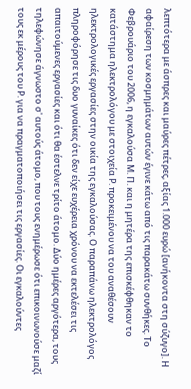λεπτότερα με άσπρες και μαύρες πέτρες, αξίας 1.000 ευρώ [ανήκοντα στη σύζυγο]. Η αφαίρεση των κοσμημάτων αυτών έγινε κάτω από τις παρακάτω συνθήκες. Το Φεβρουάριο του 2006, η εγκαλούσα Μ. Π. και η μητέρα της επισκέφθηκαν το κατάστημα ηλεκτρολόγου με στοιχεία Ρ. προκειμένου να του αναθέσουν ηλεκτρολογικές εργασίες στην οικία της εγκαλούσας. Ο παραπάνω ηλεκτρολόγος πληροφόρησε τις δυο γυναίκες ότι δεν είχε ευχέρεια χρόνου να εκτελέσει τις απαιτούμενες εργασίες και ότι θα έστελνε τρίτο άτομο. Δύο ημέρες αργότερα, τους τηλεφώνησε άγνωστο σ' αυτούς άτομο, που τους ενημέρωσε ότι επικοινωνούσε μαζί τους εκ μέρους του Ρ. για να πραγματοποιήσει τις εργασίες. Οι εγκαλούντες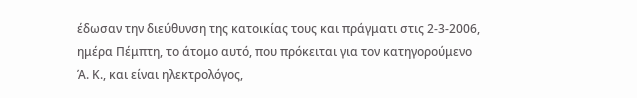έδωσαν την διεύθυνση της κατοικίας τους και πράγματι στις 2-3-2006, ημέρα Πέμπτη, το άτομο αυτό, που πρόκειται για τον κατηγορούμενο Ά. Κ., και είναι ηλεκτρολόγος,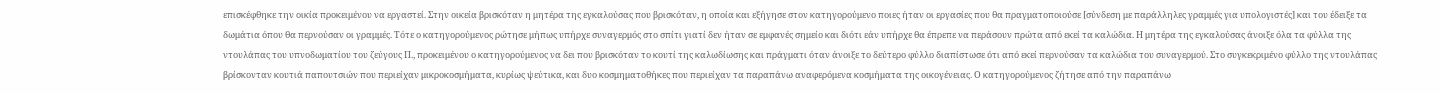επισκέφθηκε την οικία προκειμένου να εργαστεί. Στην οικεία βρισκόταν η μητέρα της εγκαλούσας που βρισκόταν, η οποία και εξήγησε στον κατηγορούμενο ποιες ήταν οι εργασίες που θα πραγματοποιούσε [σύνδεση με παράλληλες γραμμές για υπολογιστές] και του έδειξε τα δωμάτια όπου θα περνούσαν οι γραμμές. Τότε ο κατηγορούμενος ρώτησε μήπως υπήρχε συναγερμός στο σπίτι γιατί δεν ήταν σε εμφανές σημείο και διότι εάν υπήρχε θα έπρεπε να περάσουν πρώτα από εκεί τα καλώδια. Η μητέρα της εγκαλούσας άνοιξε όλα τα φύλλα της ντουλάπας του υπνοδωματίου του ζεύγους Π., προκειμένου ο κατηγορούμενος να δει που βρισκόταν το κουτί της καλωδίωσης και πράγματι όταν άνοιξε το δεύτερο φύλλο διαπίστωσε ότι από εκεί περνούσαν τα καλώδια του συναγερμού. Στο συγκεκριμένο φύλλο της ντουλάπας βρίσκονταν κουτιά παπουτσιών που περιείχαν μικροκοσμήματα, κυρίως ψεύτικα, και δυο κοσμηματοθήκες που περιείχαν τα παραπάνω αναφερόμενα κοσμήματα της οικογένειας. Ο κατηγορούμενος ζήτησε από την παραπάνω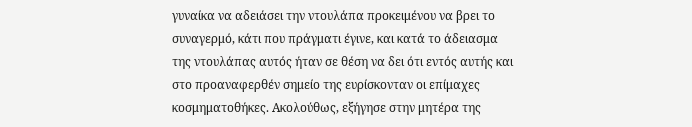γυναίκα να αδειάσει την ντουλάπα προκειμένου να βρει το συναγερμό, κάτι που πράγματι έγινε, και κατά το άδειασμα της ντουλάπας αυτός ήταν σε θέση να δει ότι εντός αυτής και στο προαναφερθέν σημείο της ευρίσκονταν οι επίμαχες κοσμηματοθήκες. Ακολούθως, εξήγησε στην μητέρα της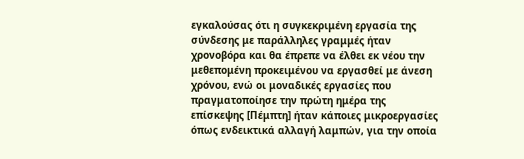εγκαλούσας ότι η συγκεκριμένη εργασία της σύνδεσης με παράλληλες γραμμές ήταν χρονοβόρα και θα έπρεπε να έλθει εκ νέου την μεθεπομένη προκειμένου να εργασθεί με άνεση χρόνου, ενώ οι μοναδικές εργασίες που πραγματοποίησε την πρώτη ημέρα της επίσκεψης [Πέμπτη] ήταν κάποιες μικροεργασίες όπως ενδεικτικά αλλαγή λαμπών, για την οποία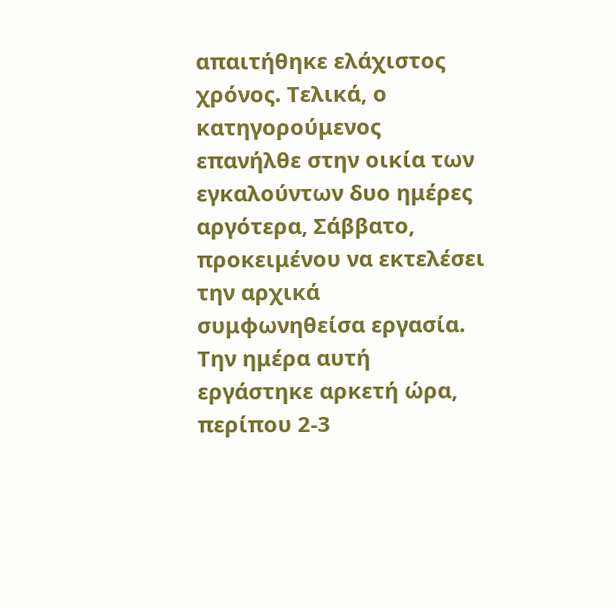απαιτήθηκε ελάχιστος χρόνος. Τελικά, ο κατηγορούμενος επανήλθε στην οικία των εγκαλούντων δυο ημέρες αργότερα, Σάββατο, προκειμένου να εκτελέσει την αρχικά συμφωνηθείσα εργασία. Την ημέρα αυτή εργάστηκε αρκετή ώρα, περίπου 2-3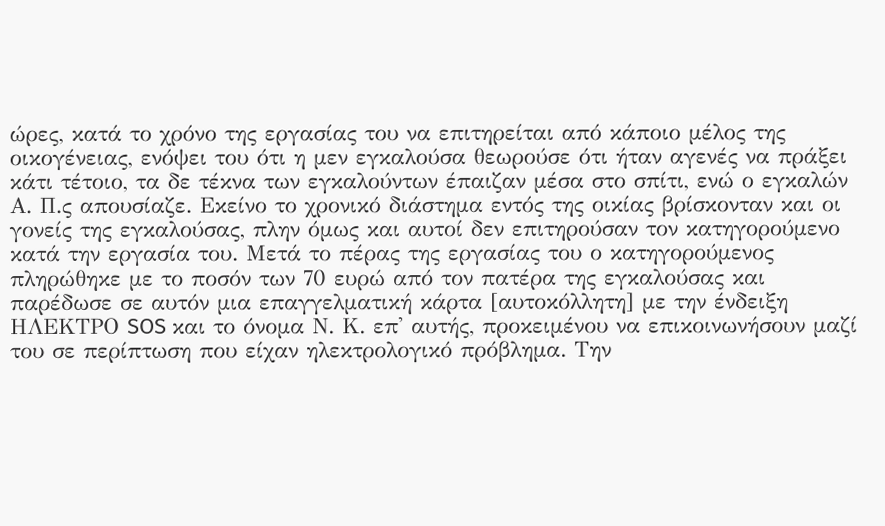ώρες, κατά το χρόνο της εργασίας του να επιτηρείται από κάποιο μέλος της οικογένειας, ενόψει του ότι η μεν εγκαλούσα θεωρούσε ότι ήταν αγενές να πράξει κάτι τέτοιο, τα δε τέκνα των εγκαλούντων έπαιζαν μέσα στο σπίτι, ενώ ο εγκαλών Α. Π.ς απουσίαζε. Εκείνο το χρονικό διάστημα εντός της οικίας βρίσκονταν και οι γονείς της εγκαλούσας, πλην όμως και αυτοί δεν επιτηρούσαν τον κατηγορούμενο κατά την εργασία του. Μετά το πέρας της εργασίας του ο κατηγορούμενος πληρώθηκε με το ποσόν των 70 ευρώ από τον πατέρα της εγκαλούσας και παρέδωσε σε αυτόν μια επαγγελματική κάρτα [αυτοκόλλητη] με την ένδειξη ΗΛΕΚΤΡΟ SOS και το όνομα Ν. Κ. επ' αυτής, προκειμένου να επικοινωνήσουν μαζί του σε περίπτωση που είχαν ηλεκτρολογικό πρόβλημα. Την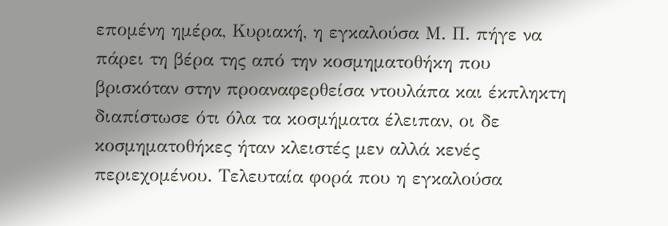επομένη ημέρα, Κυριακή, η εγκαλούσα Μ. Π. πήγε να πάρει τη βέρα της από την κοσμηματοθήκη που βρισκόταν στην προαναφερθείσα ντουλάπα και έκπληκτη διαπίστωσε ότι όλα τα κοσμήματα έλειπαν, οι δε κοσμηματοθήκες ήταν κλειστές μεν αλλά κενές περιεχομένου. Τελευταία φορά που η εγκαλούσα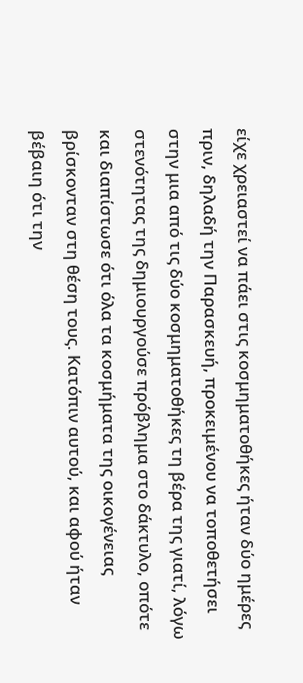είχε χρειαστεί να πάει στις κοσμηματοθήκες ήταν δύο ημέρες πριν, δηλαδή την Παρασκευή, προκειμένου να τοποθετήσει στην μια από τις δύο κοσμηματοθήκες τη βέρα της γιατί, λόγω στενότητας της δημιουργούσε πρόβλημα στο δάκτυλο, οπότε και διαπίστωσε ότι όλα τα κοσμήματα της οικογένειας βρίσκονταν στη θέση τους. Κατόπιν αυτού, και αφού ήταν βέβαιη ότι την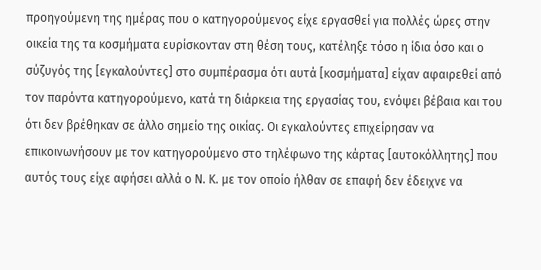προηγούμενη της ημέρας που ο κατηγορούμενος είχε εργασθεί για πολλές ώρες στην οικεία της τα κοσμήματα ευρίσκονταν στη θέση τους, κατέληξε τόσο η ίδια όσο και ο σύζυγός της [εγκαλούντες] στο συμπέρασμα ότι αυτά [κοσμήματα] είχαν αφαιρεθεί από τον παρόντα κατηγορούμενο, κατά τη διάρκεια της εργασίας του, ενόψει βέβαια και του ότι δεν βρέθηκαν σε άλλο σημείο της οικίας. Οι εγκαλούντες επιχείρησαν να επικοινωνήσουν με τον κατηγορούμενο στο τηλέφωνο της κάρτας [αυτοκόλλητης] που αυτός τους είχε αφήσει αλλά ο Ν. Κ. με τον οποίο ήλθαν σε επαφή δεν έδειχνε να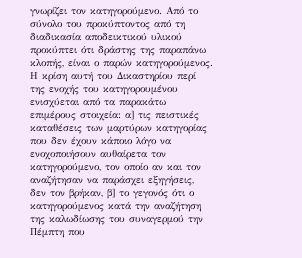γνωρίζει τον κατηγορούμενο. Από το σύνολο του προκύπτοντος από τη διαδικασία αποδεικτικού υλικού προκύπτει ότι δράστης της παραπάνω κλοπής, είναι ο παρών κατηγορούμενος. Η κρίση αυτή του Δικαστηρίου περί της ενοχής του κατηγορουμένου ενισχύεται από τα παρακάτω επιμέρους στοιχεία: α] τις πειστικές καταθέσεις των μαρτύρων κατηγορίας που δεν έχουν κάποιο λόγο να ενοχοποιήσουν αυθαίρετα τον κατηγορούμενο, τον οποίο αν και τον αναζήτησαν να παράσχει εξηγήσεις, δεν τον βρήκαν, β] το γεγονός ότι ο κατηγορούμενος κατά την αναζήτηση της καλωδίωσης του συναγερμού την Πέμπτη που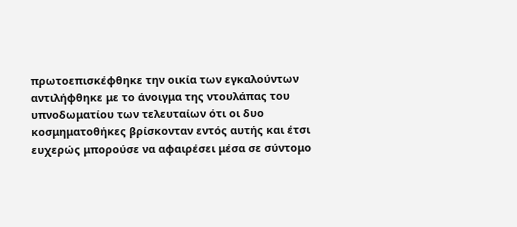πρωτοεπισκέφθηκε την οικία των εγκαλούντων αντιλήφθηκε με το άνοιγμα της ντουλάπας του υπνοδωματίου των τελευταίων ότι οι δυο κοσμηματοθήκες βρίσκονταν εντός αυτής και έτσι ευχερώς μπορούσε να αφαιρέσει μέσα σε σύντομο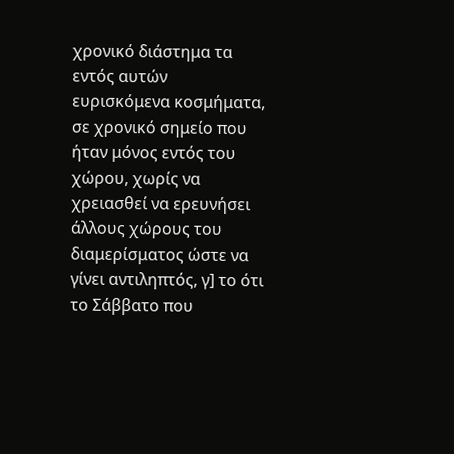χρονικό διάστημα τα εντός αυτών ευρισκόμενα κοσμήματα, σε χρονικό σημείο που ήταν μόνος εντός του χώρου, χωρίς να χρειασθεί να ερευνήσει άλλους χώρους του διαμερίσματος ώστε να γίνει αντιληπτός, γ] το ότι το Σάββατο που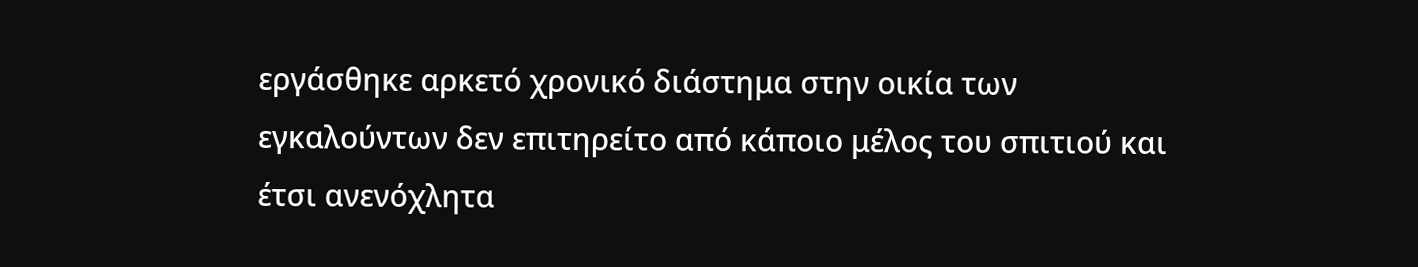εργάσθηκε αρκετό χρονικό διάστημα στην οικία των εγκαλούντων δεν επιτηρείτο από κάποιο μέλος του σπιτιού και έτσι ανενόχλητα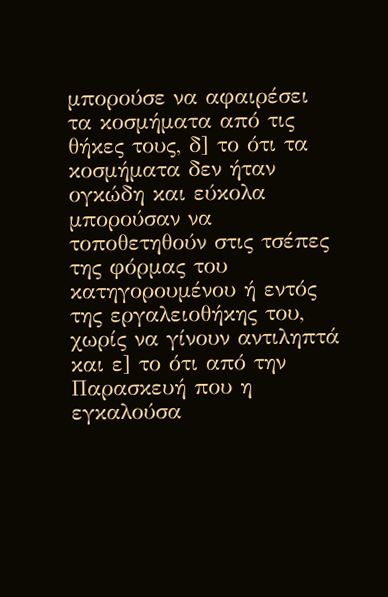μπορούσε να αφαιρέσει τα κοσμήματα από τις θήκες τους, δ] το ότι τα κοσμήματα δεν ήταν ογκώδη και εύκολα μπορούσαν να τοποθετηθούν στις τσέπες της φόρμας του κατηγορουμένου ή εντός της εργαλειοθήκης του, χωρίς να γίνουν αντιληπτά και ε] το ότι από την Παρασκευή που η εγκαλούσα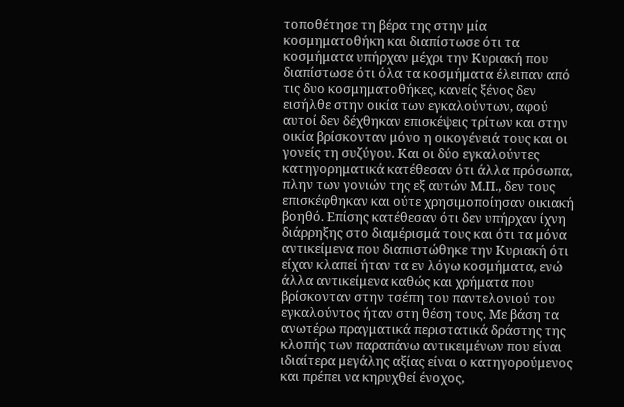τοποθέτησε τη βέρα της στην μία κοσμηματοθήκη και διαπίστωσε ότι τα κοσμήματα υπήρχαν μέχρι την Κυριακή που διαπίστωσε ότι όλα τα κοσμήματα έλειπαν από τις δυο κοσμηματοθήκες, κανείς ξένος δεν εισήλθε στην οικία των εγκαλούντων, αφού αυτοί δεν δέχθηκαν επισκέψεις τρίτων και στην οικία βρίσκονταν μόνο η οικογένειά τους και οι γονείς τη συζύγου. Και οι δύο εγκαλούντες κατηγορηματικά κατέθεσαν ότι άλλα πρόσωπα, πλην των γονιών της εξ αυτών Μ.Π., δεν τους επισκέφθηκαν και ούτε χρησιμοποίησαν οικιακή βοηθό. Επίσης κατέθεσαν ότι δεν υπήρχαν ίχνη διάρρηξης στο διαμέρισμά τους και ότι τα μόνα αντικείμενα που διαπιστώθηκε την Κυριακή ότι είχαν κλαπεί ήταν τα εν λόγω κοσμήματα, ενώ άλλα αντικείμενα καθώς και χρήματα που βρίσκονταν στην τσέπη του παντελονιού του εγκαλούντος ήταν στη θέση τους. Με βάση τα ανωτέρω πραγματικά περιστατικά δράστης της κλοπής των παραπάνω αντικειμένων που είναι ιδιαίτερα μεγάλης αξίας είναι ο κατηγορούμενος και πρέπει να κηρυχθεί ένοχος,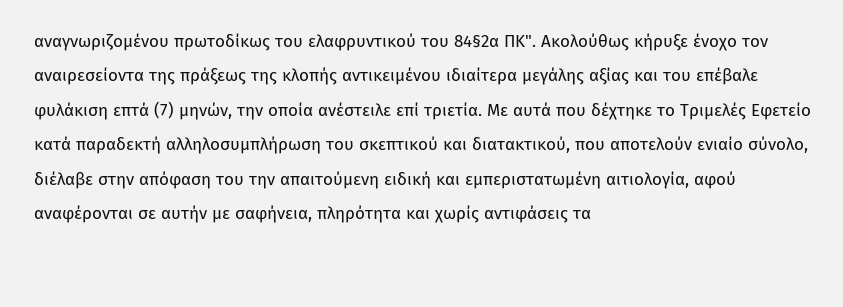αναγνωριζομένου πρωτοδίκως του ελαφρυντικού του 84§2α ΠΚ". Ακολούθως κήρυξε ένοχο τον αναιρεσείοντα της πράξεως της κλοπής αντικειμένου ιδιαίτερα μεγάλης αξίας και του επέβαλε φυλάκιση επτά (7) μηνών, την οποία ανέστειλε επί τριετία. Με αυτά που δέχτηκε το Τριμελές Εφετείο κατά παραδεκτή αλληλοσυμπλήρωση του σκεπτικού και διατακτικού, που αποτελούν ενιαίο σύνολο, διέλαβε στην απόφαση του την απαιτούμενη ειδική και εμπεριστατωμένη αιτιολογία, αφού αναφέρονται σε αυτήν με σαφήνεια, πληρότητα και χωρίς αντιφάσεις τα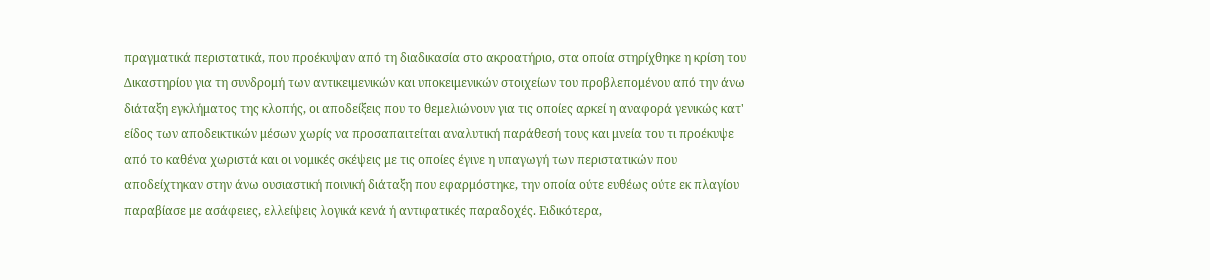πραγματικά περιστατικά, που προέκυψαν από τη διαδικασία στο ακροατήριο, στα οποία στηρίχθηκε η κρίση του Δικαστηρίου για τη συνδρομή των αντικειμενικών και υποκειμενικών στοιχείων του προβλεπομένου από την άνω διάταξη εγκλήματος της κλοπής, οι αποδείξεις που το θεμελιώνουν για τις οποίες αρκεί η αναφορά γενικώς κατ' είδος των αποδεικτικών μέσων χωρίς να προσαπαιτείται αναλυτική παράθεσή τους και μνεία του τι προέκυψε από το καθένα χωριστά και οι νομικές σκέψεις με τις οποίες έγινε η υπαγωγή των περιστατικών που αποδείχτηκαν στην άνω ουσιαστική ποινική διάταξη που εφαρμόστηκε, την οποία ούτε ευθέως ούτε εκ πλαγίου παραβίασε με ασάφειες, ελλείψεις λογικά κενά ή αντιφατικές παραδοχές. Ειδικότερα,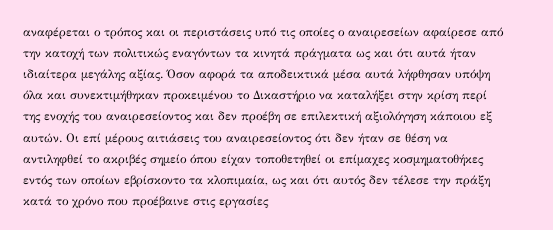αναφέρεται ο τρόπος και οι περιστάσεις υπό τις οποίες ο αναιρεσείων αφαίρεσε από την κατοχή των πολιτικώς εναγόντων τα κινητά πράγματα ως και ότι αυτά ήταν ιδιαίτερα μεγάλης αξίας. Όσον αφορά τα αποδεικτικά μέσα αυτά λήφθησαν υπόψη όλα και συνεκτιμήθηκαν προκειμένου το Δικαστήριο να καταλήξει στην κρίση περί της ενοχής του αναιρεσείοντος και δεν προέβη σε επιλεκτική αξιολόγηση κάποιου εξ αυτών. Οι επί μέρους αιτιάσεις του αναιρεσείοντος ότι δεν ήταν σε θέση να αντιληφθεί το ακριβές σημείο όπου είχαν τοποθετηθεί οι επίμαχες κοσμηματοθήκες εντός των οποίων εβρίσκοντο τα κλοπιμαία, ως και ότι αυτός δεν τέλεσε την πράξη κατά το χρόνο που προέβαινε στις εργασίες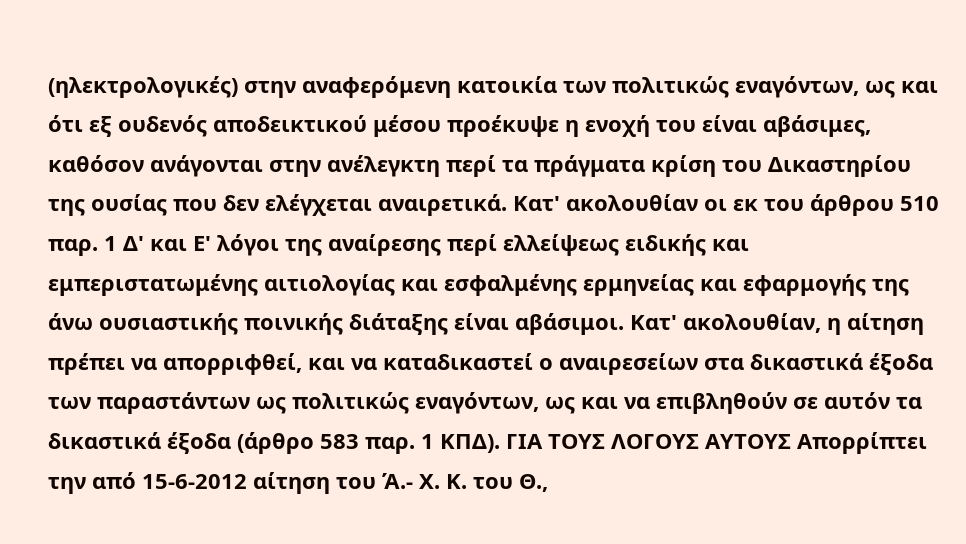(ηλεκτρολογικές) στην αναφερόμενη κατοικία των πολιτικώς εναγόντων, ως και ότι εξ ουδενός αποδεικτικού μέσου προέκυψε η ενοχή του είναι αβάσιμες, καθόσον ανάγονται στην ανέλεγκτη περί τα πράγματα κρίση του Δικαστηρίου της ουσίας που δεν ελέγχεται αναιρετικά. Κατ' ακολουθίαν οι εκ του άρθρου 510 παρ. 1 Δ' και Ε' λόγοι της αναίρεσης περί ελλείψεως ειδικής και εμπεριστατωμένης αιτιολογίας και εσφαλμένης ερμηνείας και εφαρμογής της άνω ουσιαστικής ποινικής διάταξης είναι αβάσιμοι. Κατ' ακολουθίαν, η αίτηση πρέπει να απορριφθεί, και να καταδικαστεί ο αναιρεσείων στα δικαστικά έξοδα των παραστάντων ως πολιτικώς εναγόντων, ως και να επιβληθούν σε αυτόν τα δικαστικά έξοδα (άρθρο 583 παρ. 1 ΚΠΔ). ΓΙΑ ΤΟΥΣ ΛΟΓΟΥΣ ΑΥΤΟΥΣ Απορρίπτει την από 15-6-2012 αίτηση του Ά.- Χ. Κ. του Θ.,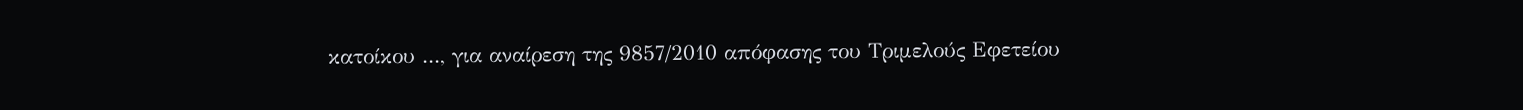κατοίκου ..., για αναίρεση της 9857/2010 απόφασης του Τριμελούς Εφετείου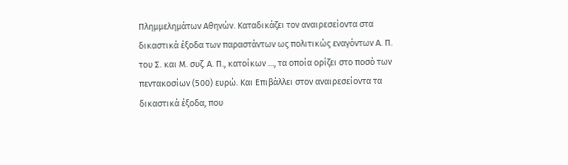Πλημμελημάτων Αθηνών. Καταδικάζει τον αναιρεσείοντα στα δικαστικά έξοδα των παραστάντων ως πολιτικώς εναγόντων Α. Π. του Σ. και Μ. συζ. Α. Π., κατοίκων ..., τα οποία ορίζει στο ποσό των πεντακοσίων (500) ευρώ. Και Επιβάλλει στον αναιρεσείοντα τα δικαστικά έξοδα, που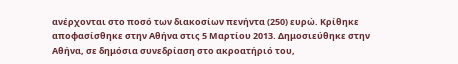ανέρχονται στο ποσό των διακοσίων πενήντα (250) ευρώ. Κρίθηκε αποφασίσθηκε στην Αθήνα στις 5 Μαρτίου 2013. Δημοσιεύθηκε στην Αθήνα, σε δημόσια συνεδρίαση στο ακροατήριό του,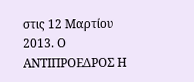στις 12 Μαρτίου 2013. Ο ΑΝΤΙΠΡΟΕΔΡΟΣ Η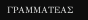ΓΡΑΜΜΑΤΕΑΣ